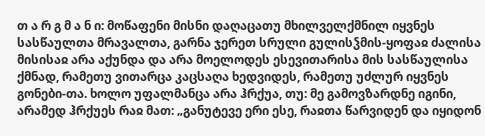თ ა რ გ მ ა ნ ი: მოწაფენი მისნი დაღაცათუ მხილველქმნილ იყვნეს სასწაულთა მრავალთა, გარნა ჯერეთ სრული გულისჴმის-ყოფაჲ ძალისა მისისაჲ არა აქუნდა და არა მოელოდეს ესევითარისა მის სასწაულისა ქმნად, რამეთუ ვითარცა კაცსაღა ხედვიდეს, რამეთუ უძლურ იყვნეს გონები-თა. ხოლო უფალმანცა არა ჰრქუა, თუ: მე გამოვზარდნე იგინი, არამედ ჰრქუეს რაჲ მათ: „განუტევე ერი ესე, რაჲთა წარვიდენ და იყიდონ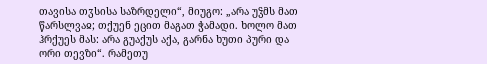თავისა თჳსისა საზრდელი“, მიუგო: „არა უჴმს მათ წარსლვაჲ; თქუენ ეცით მაგათ ჭამადი. ხოლო მათ ჰრქუეს მას: არა გუაქუს აქა, გარნა ხუთი პური და ორი თევზი“. რამეთუ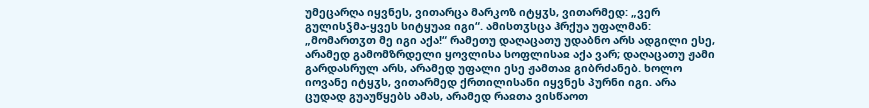უმეცარღა იყვნეს, ვითარცა მარკოზ იტყჳს, ვითარმედ: „ვერ გულისჴმა-ყვეს სიტყუაჲ იგი“. ამისთჳსცა ჰრქუა უფალმან: „მომართჳთ მე იგი აქა!“ რამეთუ დაღაცათუ უდაბნო არს ადგილი ესე, არამედ გამომზრდელი ყოვლისა სოფლისაჲ აქა ვარ; დაღაცათუ ჟამი გარდასრულ არს, არამედ უფალი ესე ჟამთაჲ გიბრძანებ. ხოლო იოვანე იტყჳს, ვითარმედ ქრთილისანი იყვნეს პურნი იგი. არა ცუდად გუაუწყებს ამას, არამედ რაჲთა ვისწაოთ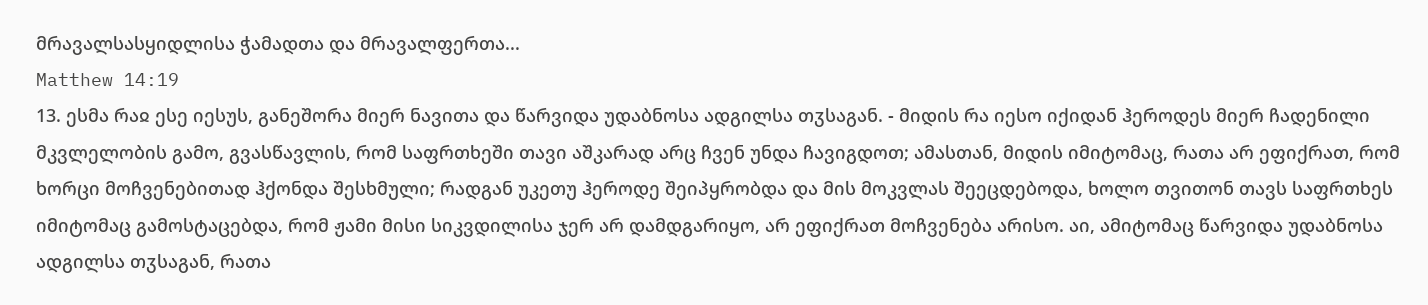მრავალსასყიდლისა ჭამადთა და მრავალფერთა...
Matthew 14:19
13. ესმა რაჲ ესე იესუს, განეშორა მიერ ნავითა და წარვიდა უდაბნოსა ადგილსა თჳსაგან. - მიდის რა იესო იქიდან ჰეროდეს მიერ ჩადენილი მკვლელობის გამო, გვასწავლის, რომ საფრთხეში თავი აშკარად არც ჩვენ უნდა ჩავიგდოთ; ამასთან, მიდის იმიტომაც, რათა არ ეფიქრათ, რომ ხორცი მოჩვენებითად ჰქონდა შესხმული; რადგან უკეთუ ჰეროდე შეიპყრობდა და მის მოკვლას შეეცდებოდა, ხოლო თვითონ თავს საფრთხეს იმიტომაც გამოსტაცებდა, რომ ჟამი მისი სიკვდილისა ჯერ არ დამდგარიყო, არ ეფიქრათ მოჩვენება არისო. აი, ამიტომაც წარვიდა უდაბნოსა ადგილსა თჳსაგან, რათა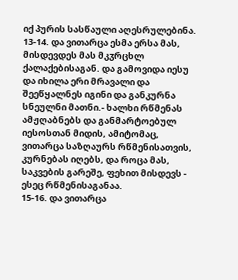იქ პურის სასწაული აღესრულებინა.
13-14. და ვითარცა ესმა ერსა მას, მისდევდეს მას მკჳრცხლ ქალაქებისაგან. და გამოვიდა იესუ და იხილა ერი მრავალი და შეეწყალნეს იგინი და განკურნა სნეულნი მათნი.- ხალხი რწმენას ამჟღაბნებს და განმარტოებულ იესოსთან მიდის, ამიტომაც, ვითარცა საზღაურს რწმენისათვის, კურნებას იღებს, და როცა მას, საკვების გარეშე, ფეხით მისდევს - ესეც რწმენისაგანაა.
15-16. და ვითარცა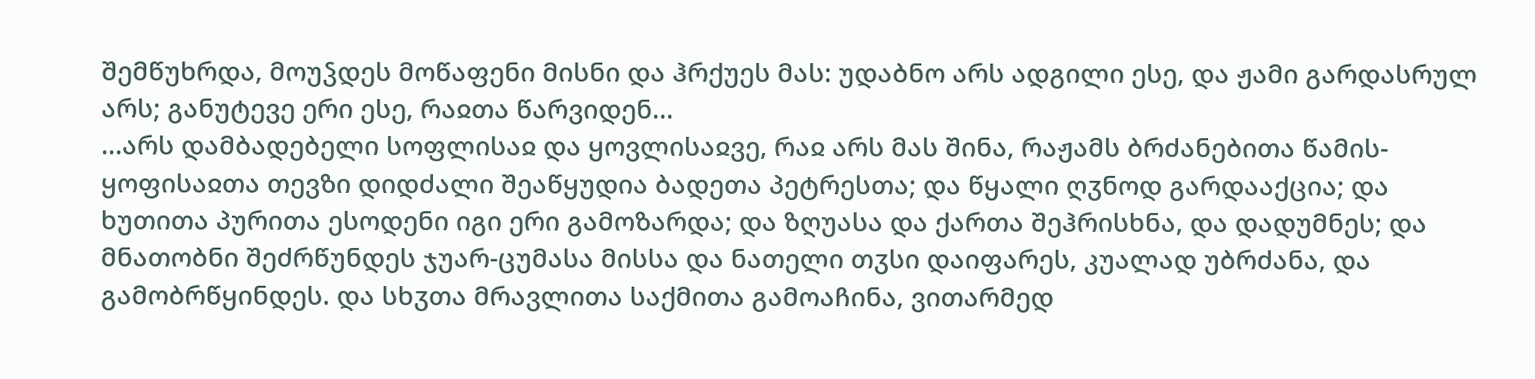შემწუხრდა, მოუჴდეს მოწაფენი მისნი და ჰრქუეს მას: უდაბნო არს ადგილი ესე, და ჟამი გარდასრულ არს; განუტევე ერი ესე, რაჲთა წარვიდენ...
...არს დამბადებელი სოფლისაჲ და ყოვლისაჲვე, რაჲ არს მას შინა, რაჟამს ბრძანებითა წამის-ყოფისაჲთა თევზი დიდძალი შეაწყუდია ბადეთა პეტრესთა; და წყალი ღჳნოდ გარდააქცია; და ხუთითა პურითა ესოდენი იგი ერი გამოზარდა; და ზღუასა და ქართა შეჰრისხნა, და დადუმნეს; და მნათობნი შეძრწუნდეს ჯუარ-ცუმასა მისსა და ნათელი თჳსი დაიფარეს, კუალად უბრძანა, და გამობრწყინდეს. და სხჳთა მრავლითა საქმითა გამოაჩინა, ვითარმედ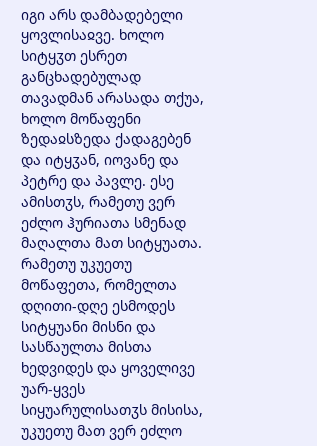იგი არს დამბადებელი ყოვლისაჲვე. ხოლო სიტყჳთ ესრეთ განცხადებულად თავადმან არასადა თქუა, ხოლო მოწაფენი ზედაჲსზედა ქადაგებენ და იტყჳან, იოვანე და პეტრე და პავლე. ესე ამისთჳს, რამეთუ ვერ ეძლო ჰურიათა სმენად მაღალთა მათ სიტყუათა. რამეთუ უკუეთუ მოწაფეთა, რომელთა დღითი-დღე ესმოდეს სიტყუანი მისნი და სასწაულთა მისთა ხედვიდეს და ყოველივე უარ-ყვეს სიყუარულისათჳს მისისა, უკუეთუ მათ ვერ ეძლო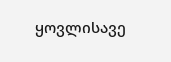ყოვლისავე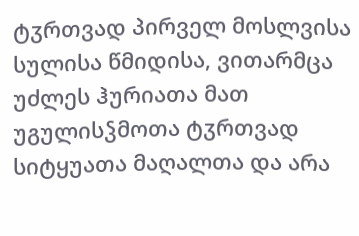ტჳრთვად პირველ მოსლვისა სულისა წმიდისა, ვითარმცა უძლეს ჰურიათა მათ უგულისჴმოთა ტჳრთვად სიტყუათა მაღალთა და არა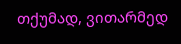თქუმად, ვითარმედ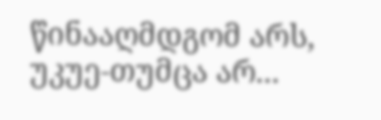წინააღმდგომ არს, უკუე-თუმცა არ...